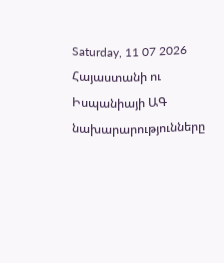Saturday, 11 07 2026
Հայաստանի ու Իսպանիայի ԱԳ նախարարությունները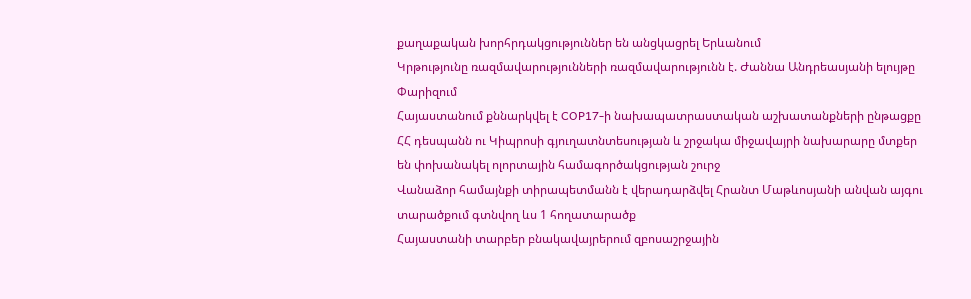քաղաքական խորհրդակցություններ են անցկացրել Երևանում
Կրթությունը ռազմավարությունների ռազմավարությունն է. Ժաննա Անդրեասյանի ելույթը Փարիզում
Հայաստանում քննարկվել է COP17-ի նախապատրաստական աշխատանքների ընթացքը
ՀՀ դեսպանն ու Կիպրոսի գյուղատնտեսության և շրջակա միջավայրի նախարարը մտքեր են փոխանակել ոլորտային համագործակցության շուրջ
Վանաձոր համայնքի տիրապետմանն է վերադարձվել Հրանտ Մաթևոսյանի անվան այգու տարածքում գտնվող ևս 1 հողատարածք
Հայաստանի տարբեր բնակավայրերում զբոսաշրջային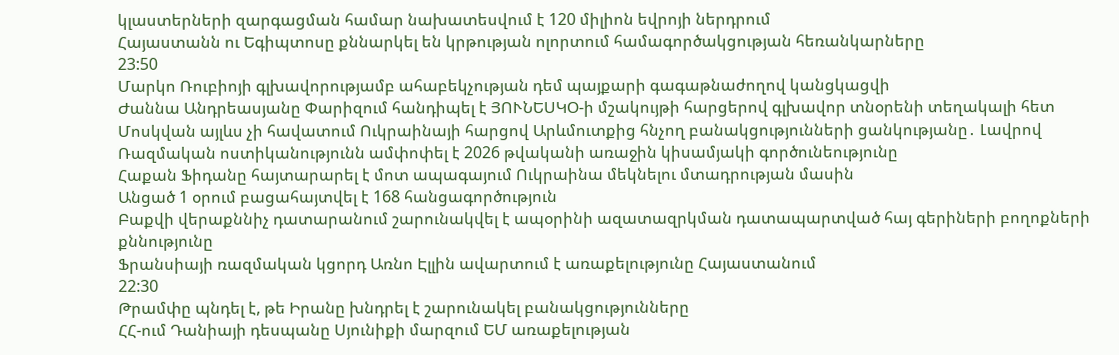կլաստերների զարգացման համար նախատեսվում է 120 միլիոն եվրոյի ներդրում
Հայաստանն ու Եգիպտոսը քննարկել են կրթության ոլորտում համագործակցության հեռանկարները
23:50
Մարկո Ռուբիոյի գլխավորությամբ ահաբեկչության դեմ պայքարի գագաթնաժողով կանցկացվի
Ժաննա Անդրեասյանը Փարիզում հանդիպել է ՅՈՒՆԵՍԿՕ-ի մշակույթի հարցերով գլխավոր տնօրենի տեղակալի հետ
Մոսկվան այլևս չի հավատում Ուկրաինայի հարցով Արևմուտքից հնչող բանակցությունների ցանկությանը․ Լավրով
Ռազմական ոստիկանությունն ամփոփել է 2026 թվականի առաջին կիսամյակի գործունեությունը
Հաքան Ֆիդանը հայտարարել է մոտ ապագայում Ուկրաինա մեկնելու մտադրության մասին
Անցած 1 օրում բացահայտվել է 168 հանցագործություն
Բաքվի վերաքննիչ դատարանում շարունակվել է ապօրինի ազատազրկման դատապարտված հայ գերիների բողոքների քննությունը
Ֆրանսիայի ռազմական կցորդ Առնո Էլլին ավարտում է առաքելությունը Հայաստանում
22:30
Թրամփը պնդել է, թե Իրանը խնդրել է շարունակել բանակցությունները
ՀՀ-ում Դանիայի դեսպանը Սյունիքի մարզում ԵՄ առաքելության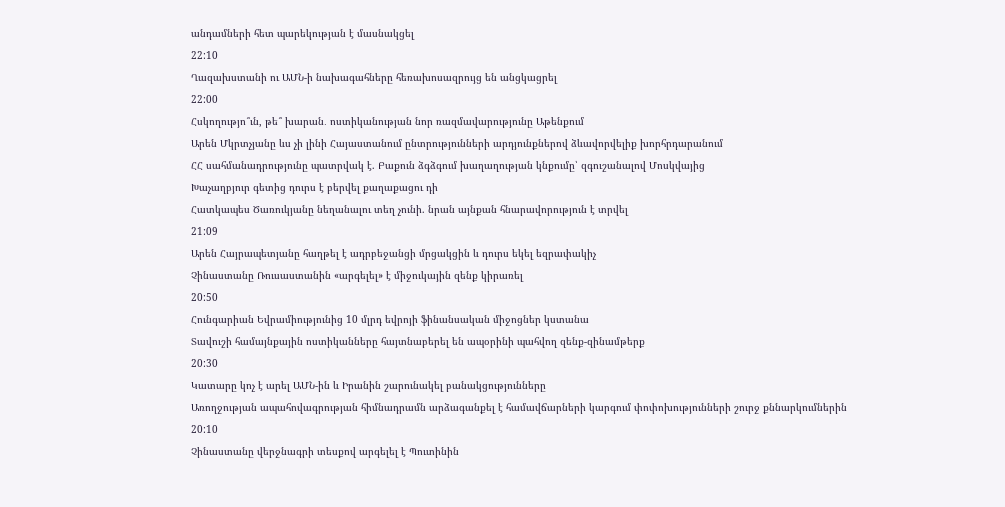անդամների հետ պարեկության է մասնակցել
22:10
Ղազախստանի ու ԱՄՆ-ի նախագահները հեռախոսազրույց են անցկացրել
22:00
Հսկողությո՞ւն, թե՞ խարան․ ոստիկանության նոր ռազմավարությունը Աթենքում
Արեն Մկրտչյանը ևս չի լինի Հայաստանում ընտրությունների արդյունքներով ձևավորվելիք խորհրդարանում
ՀՀ սահմանադրությունը պատրվակ է. Բաքուն ձգձգում խաղաղության կնքումը՝ զգուշանալով Մոսկվայից
Խաչաղբյուր գետից դուրս է բերվել քաղաքացու դի
Հատկապես Ծառուկյանը նեղանալու տեղ չունի. նրան այնքան հնարավորություն է տրվել
21:09
Արեն Հայրապետյանը հաղթել է ադրբեջանցի մրցակցին և դուրս եկել եզրափակիչ
Չինաստանը Ռուսաստանին «արգելել» է միջուկային զենք կիրառել
20:50
Հունգարիան Եվրամիությունից 10 մլրդ եվրոյի ֆինանսական միջոցներ կստանա
Տավուշի համայնքային ոստիկանները հայտնաբերել են ապօրինի պահվող զենք-զինամթերք
20:30
Կատարը կոչ է արել ԱՄՆ-ին և Իրանին շարունակել բանակցությունները
Առողջության ապահովագրության հիմնադրամն արձագանքել է համավճարների կարգում փոփոխությունների շուրջ քննարկումներին
20:10
Չինաստանը վերջնագրի տեսքով արգելել է Պուտինին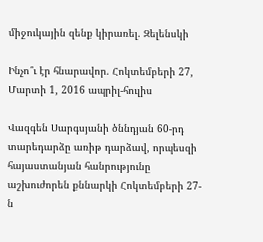միջուկային զենք կիրառել. Զելենսկի

Ինչո՞ւ էր հնարավոր. Հոկտեմբերի 27, Մարտի 1, 2016 ապրիլ-հուլիս

Վազգեն Սարգսյանի ծննդյան 60-րդ տարեդարձը առիթ դարձավ, որպեսզի հայաստանյան հանրությունը աշխուժորեն քննարկի Հոկտեմբերի 27-ն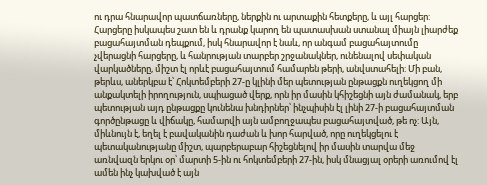ու դրա հնարավոր պատճառները, ներքին ու արտաքին հետքերը, և այլ հարցեր: Հարցերը իսկապես շատ են և դրանք կարող են պատասխան ստանալ միայն լիարժեք բացահայտման դեպքում, իսկ հնարավոր է նաև, որ անգամ բացահայտումը չվերացնի հարցերը, և հանրության տարբեր շրջանակներ, ունենալով սեփական վարկածները, միշտ էլ որևէ բացահայտում համարեն թերի, անվստահելի: Մի բան, թերևս, աներկբա է՝ Հոկտեմբերի 27-ը կլինի մեր պետության ընթացքն ուղեկցող մի անքակտելի իրողություն, սպիացած վերք, որն իր մասին կհիշեցնի այն ժամանակ, երբ պետության այդ ընթացքը կունենա խնդիրներ՝ ինչպիսին էլ լինի 27-ի բացահայտման գործընթացը և վիճակը, համարվի այն ամբողջապես բացահայտված, թե ոչ: Այն, միևնույն է, եղել է բավականին դաժան և խոր հարված, որը ուղեկցելու է պետականությանը միշտ, պարբերաբար հիշեցնելով իր մասին տարվա մեջ առնվազն երկու օր՝ մարտի 5-ին ու հոկտեմբերի 27-ին, իսկ մնացյալ օրերի առումով էլ ամեն ինչ կախված է այն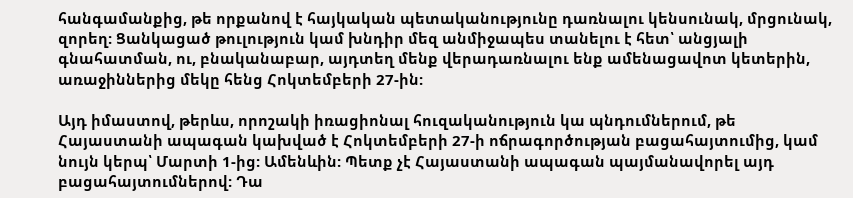հանգամանքից, թե որքանով է հայկական պետականությունը դառնալու կենսունակ, մրցունակ, զորեղ: Ցանկացած թուլություն կամ խնդիր մեզ անմիջապես տանելու է հետ՝ անցյալի գնահատման, ու, բնականաբար, այդտեղ մենք վերադառնալու ենք ամենացավոտ կետերին, առաջիններից մեկը հենց Հոկտեմբերի 27-ին:

Այդ իմաստով, թերևս, որոշակի իռացիոնալ հուզականություն կա պնդումներում, թե Հայաստանի ապագան կախված է Հոկտեմբերի 27-ի ոճրագործության բացահայտումից, կամ նույն կերպ՝ Մարտի 1-ից: Ամենևին: Պետք չէ Հայաստանի ապագան պայմանավորել այդ բացահայտումներով: Դա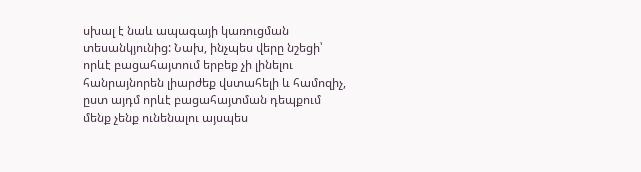սխալ է նաև ապագայի կառուցման տեսանկյունից: Նախ, ինչպես վերը նշեցի՝ որևէ բացահայտում երբեք չի լինելու հանրայնորեն լիարժեք վստահելի և համոզիչ, ըստ այդմ որևէ բացահայտման դեպքում մենք չենք ունենալու այսպես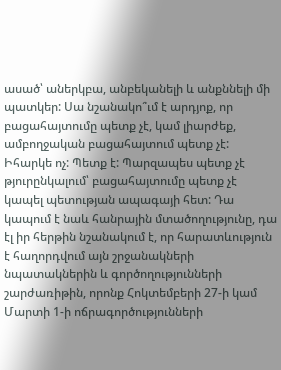ասած՝ աներկբա, անբեկանելի և անքննելի մի պատկեր: Սա նշանակո՞ւմ է արդյոք, որ բացահայտումը պետք չէ, կամ լիարժեք, ամբողջական բացահայտում պետք չէ: Իհարկե ոչ: Պետք է: Պարզապես պետք չէ թյուրընկալում՝ բացահայտումը պետք չէ կապել պետության ապագայի հետ: Դա կապում է նաև հանրային մտածողությունը, դա էլ իր հերթին նշանակում է, որ հարատևություն է հաղորդվում այն շրջանակների նպատակներին և գործողությունների շարժառիթին, որոնք Հոկտեմբերի 27-ի կամ Մարտի 1-ի ոճրագործությունների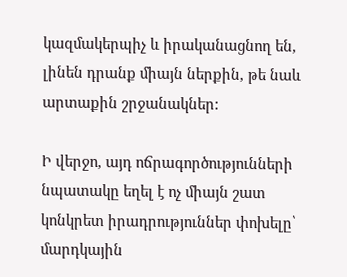կազմակերպիչ և իրականացնող են, լինեն դրանք միայն ներքին, թե նաև արտաքին շրջանակներ:

Ի վերջո, այդ ոճրագործությունների նպատակը եղել է ոչ միայն շատ կոնկրետ իրադրություններ փոխելը՝ մարդկային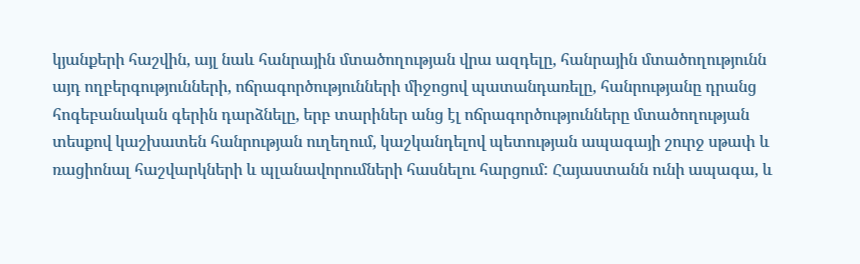կյանքերի հաշվին, այլ նաև հանրային մտածողության վրա ազդելը, հանրային մտածողությունն այդ ողբերգությունների, ոճրագործությունների միջոցով պատանդառելը, հանրությանը դրանց հոգեբանական գերին դարձնելը, երբ տարիներ անց էլ ոճրագործությունները մտածողության տեսքով կաշխատեն հանրության ուղեղում, կաշկանդելով պետության ապագայի շուրջ սթափ և ռացիոնալ հաշվարկների և պլանավորումների հասնելու հարցում: Հայաստանն ունի ապագա, և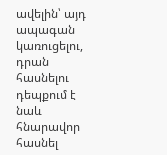ավելին՝ այդ ապագան կառուցելու, դրան հասնելու դեպքում է նաև հնարավոր հասնել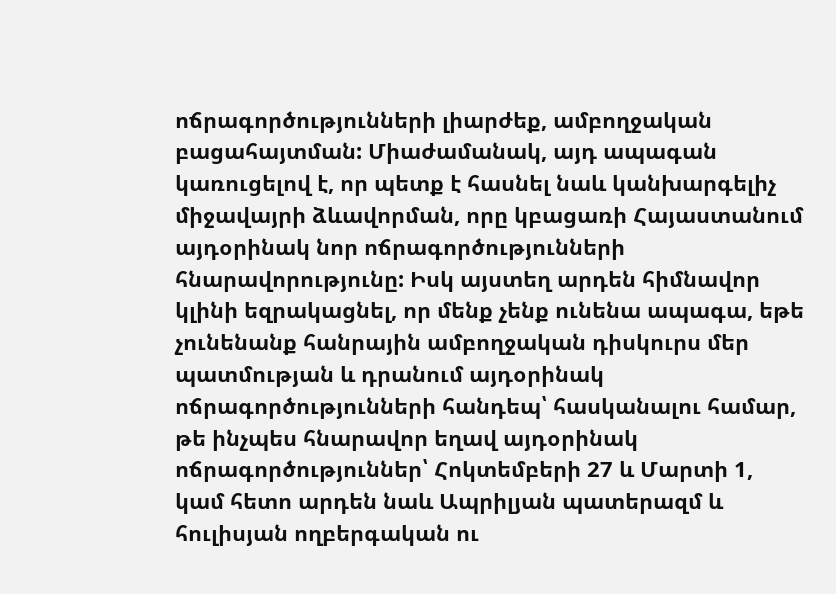ոճրագործությունների լիարժեք, ամբողջական բացահայտման: Միաժամանակ, այդ ապագան կառուցելով է, որ պետք է հասնել նաև կանխարգելիչ միջավայրի ձևավորման, որը կբացառի Հայաստանում այդօրինակ նոր ոճրագործությունների հնարավորությունը: Իսկ այստեղ արդեն հիմնավոր կլինի եզրակացնել, որ մենք չենք ունենա ապագա, եթե չունենանք հանրային ամբողջական դիսկուրս մեր պատմության և դրանում այդօրինակ ոճրագործությունների հանդեպ՝ հասկանալու համար, թե ինչպես հնարավոր եղավ այդօրինակ ոճրագործություններ՝ Հոկտեմբերի 27 և Մարտի 1, կամ հետո արդեն նաև Ապրիլյան պատերազմ և հուլիսյան ողբերգական ու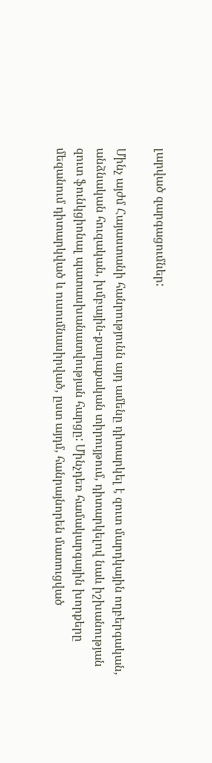լարված զարգացումներ:

Մինչ այժմ Հայաստանի հանրությունն այդ ամենը դիտարկել է զուտ մարդկային ողբերգական, անձնական հուզական, խմբային-քաղաքական տիրույթում, դիտարկելով նաև իշխանության զուտ ֆունկցիոնալ պատասխանատվության հարցը: Մինչդեռ համակարգային խորքերը մեզանում դիտարկված և ուսումնասիրված, ըստ այդմ, հանրայնորեն մատուցված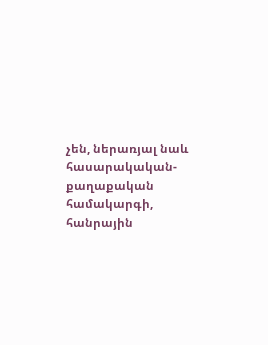չեն, ներառյալ նաև հասարակական-քաղաքական համակարգի, հանրային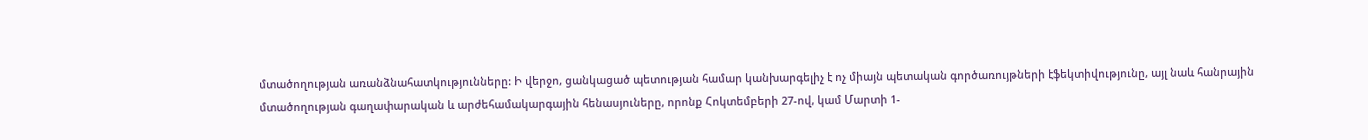մտածողության առանձնահատկությունները: Ի վերջո, ցանկացած պետության համար կանխարգելիչ է ոչ միայն պետական գործառույթների էֆեկտիվությունը, այլ նաև հանրային մտածողության գաղափարական և արժեհամակարգային հենասյուները, որոնք Հոկտեմբերի 27-ով, կամ Մարտի 1-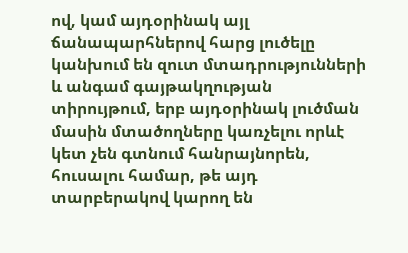ով, կամ այդօրինակ այլ ճանապարհներով հարց լուծելը կանխում են զուտ մտադրությունների և անգամ գայթակղության տիրույթում, երբ այդօրինակ լուծման մասին մտածողները կառչելու որևէ կետ չեն գտնում հանրայնորեն, հուսալու համար, թե այդ տարբերակով կարող են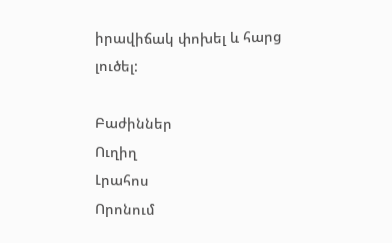իրավիճակ փոխել և հարց լուծել:

Բաժիններ
Ուղիղ
Լրահոս
Որոնում